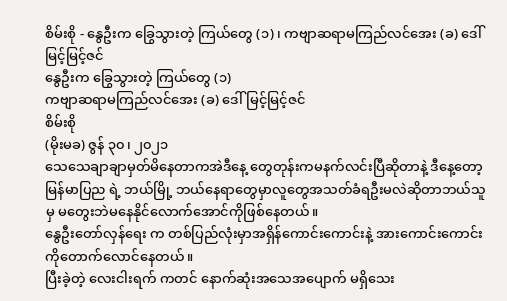စိမ်းစို - နွေဦးက ခြွေသွားတဲ့ ကြယ်တွေ (၁)၊ ကဗျာဆရာမကြည်လင်အေး (ခ) ဒေါ်မြင့်မြင့်ဇင်
နွေဦးက ခြွေသွားတဲ့ ကြယ်တွေ (၁)
ကဗျာဆရာမကြည်လင်အေး (ခ) ဒေါ်မြင့်မြင့်ဇင်
စိမ်းစို
(မိုးမခ) ဇွန် ၃၀၊ ၂၀၂၁
သေသေချာချာမှတ်မိနေတာကအဲဒီနေ့ တွေတုန်းကမနက်လင်းပြီဆိုတာနဲ့ ဒီနေ့တော့ မြန်မာပြည ရဲ့ ဘယ်မြို့ ဘယ်နေရာတွေမှာလူတွေအသတ်ခံရဦးမလဲဆိုတာဘယ်သူမှ မတွေးဘဲမနေနိုင်လောက်အောင်ကိုဖြစ်နေတယ်။
နွေဦးတော်လှန်ရေး က တစ်ပြည်လုံးမှာအရှိန်ကောင်းကောင်းနဲ့ အားကောင်းကောင်းကိုတောက်လောင်နေတယ်။
ပြီးခဲ့တဲ့ လေးငါးရက် ကတင် နောက်ဆုံးအသေအပျောက် မရှိသေး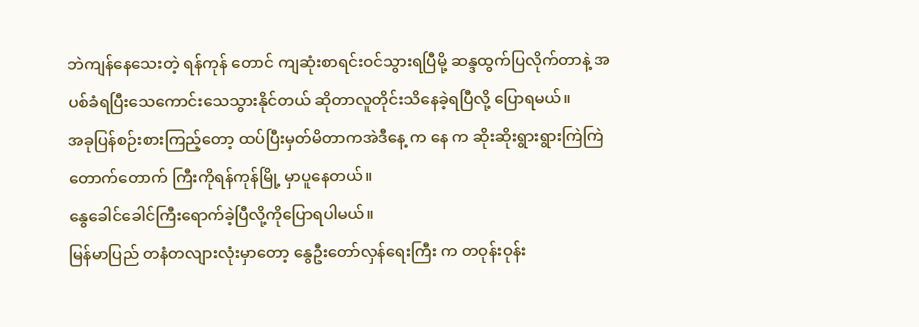ဘဲကျန်နေသေးတဲ့ ရန်ကုန် တောင် ကျဆုံးစာရင်းဝင်သွားရပြီမို့ ဆန္ဒထွက်ပြလိုက်တာနဲ့ အပစ်ခံရပြီးသေကောင်းသေသွားနိုင်တယ် ဆိုတာလူတိုင်းသိနေခဲ့ရပြီလို့ ပြောရမယ်။
အခုပြန်စဉ်းစားကြည့်တော့ ထပ်ပြီးမှတ်မိတာကအဲဒီနေ့ က နေ က ဆိုးဆိုးရွားရွားကြဲကြဲတောက်တောက် ကြီးကိုရန်ကုန်မြို့ မှာပူနေတယ်။
နွေခေါင်ခေါင်ကြီးရောက်ခဲ့ပြီလို့ကိုပြောရပါမယ်။
မြန်မာပြည် တနံတလျားလုံးမှာတော့ နွေဦးတော်လှန်ရေးကြီး က တဝုန်းဝုန်း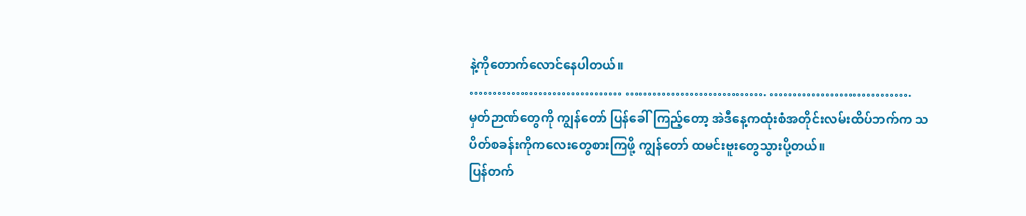နဲ့ကိုတောက်လောင်နေပါတယ်။
…………………………… …………………………. ………………………….
မှတ်ဉာဏ်တွေကို ကျွန်တော် ပြန်ခေါ်ကြည့်တော့ အဲဒီနေ့ကထုံးစံအတိုင်းလမ်းထိပ်ဘက်က သပိတ်စခန်းကိုကလေးတွေစားကြဖို့ ကျွန်တော် ထမင်းဗူးတွေသွားပို့တယ်။
ပြန်တက်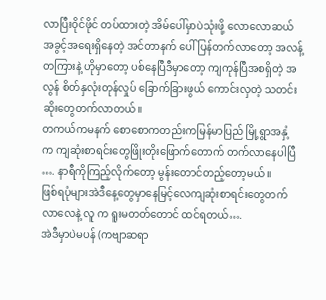လာပြီးဝိုင်ဖိုင် တပ်ထားတဲ့ အိမ်ပေါ်မှာပဲသုံးဖို့ လောလောဆယ် အခွင့်အရေးရှိနေတဲ့ အင်တာနက် ပေါ် ပြန်တက်လာတော့ အလန့်တကြားနဲ့ ဟိုမှာတော့ ပစ်နေပြီဒီမှာတော့ ကျကုန်ပြီအစရှိတဲ့ အလွန် စိတ်နှလုံးတုန်လှုပ် ခြောက်ခြားဖွယ် ကောင်းလှတဲ့ သတင်းဆိုးတွေတက်လာတယ်။
တကယ်ကမနက် စောစောကတည်းကမြန်မာပြည် မြို့ရွာအနှံ့ က ကျဆုံးစာရင်းတွေဖြိုးတိုးဖြောက်တောက် တက်လာနေပါပြီ …. နာရီကိုကြည့်လိုက်တော့ မွန်းတောင်တည့်တော့မယ်။
ဖြစ်ရပုံများအဲဒီနေ့တွေမှာနေမြင့်လေကျဆုံးစာရင်းတွေတက်လာလေနဲ့ လူ က ရူးမတတ်တောင် ထင်ရတယ်….
အဲဒီမှာပဲမပန် (ကဗျာဆရာ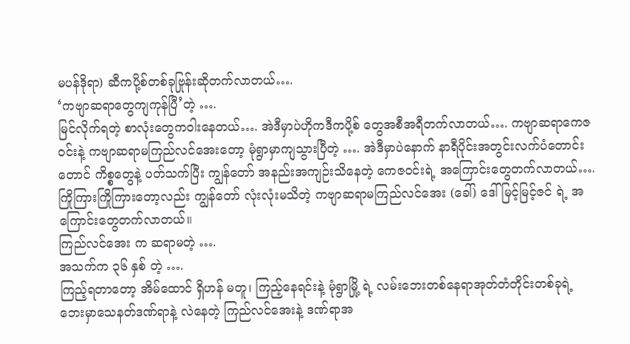မပန်ဒိုရာ) ဆီကပို့စ်တစ်ခုဗြုန်းဆိုတက်လာတယ်….
‘ကဗျာဆရာတွေကျကုန်ပြီ’တဲ့ ….
မြင်လိုက်ရတဲ့ စာလုံးတွေကဝါးနေတယ်…. အဲဒီမှာပဲဟိုကဒီကပို့စ် တွေအစီအရီတက်လာတယ်…. ကဗျာဆရာကေဇဝင်းနဲ့ ကဗျာဆရာမကြည်လင်အေးတော့ မုံရွာမှာကျသွားပြီတဲ့ …. အဲဒီမှာပဲနောက် နာရီပိုင်းအတွင်းလက်ပံတောင်းတောင် ကိစ္စတွေနဲ့ ပတ်သက်ပြီး ကျွန်တော် အနည်းအကျဉ်းသိနေတဲ့ ကေဇဝင်းရဲ့ အကြောင်းတွေတက်လာတယ်….ကြိုကြားကြိုကြားတော့လည်း ကျွန်တော် လုံးလုံးမသိတဲ့ ကဗျာဆရာမကြည်လင်အေး (ခေါ်) ဒေါ်မြင့်မြင့်ဇင် ရဲ့ အကြောင်းတွေတက်လာတယ်။
ကြည်လင်အေး က ဆရာမတဲ့ ….
အသက်က ၃၆ နှစ် တဲ့ ….
ကြည့်ရတာတော့ အိမ်ထောင် ရှိဟန် မတူ၊ ကြည့်နေရင်းနဲ့ မုံရွာမြို့ ရဲ့ လမ်းဘေးတစ်နေရာအုတ်တံတိုင်းတစ်ခုရဲ့ ဘေးမှာသေနတ်ဒဏ်ရာနဲ့ လဲနေတဲ့ ကြည်လင်အေးနဲ့ ဒဏ်ရာအ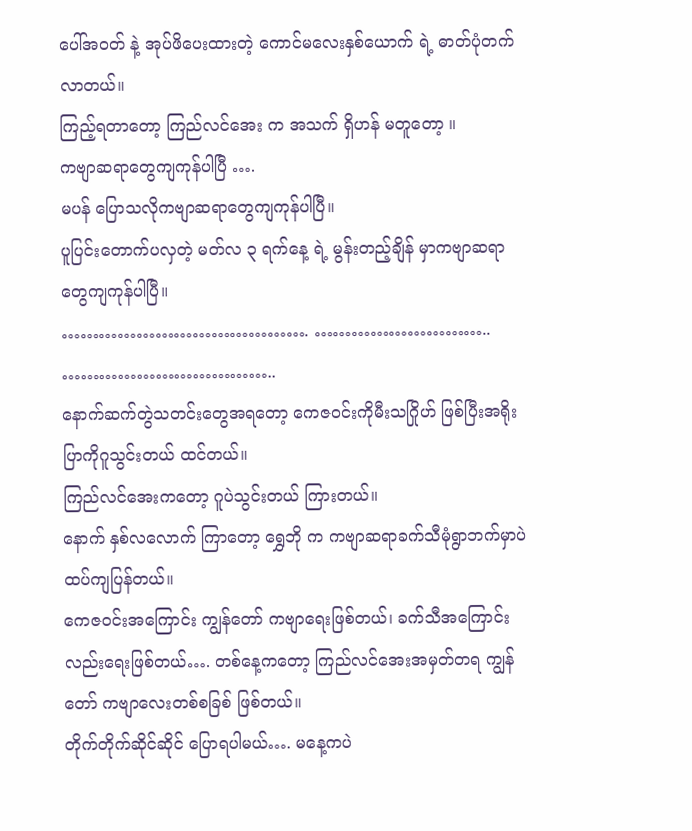ပေါ်အဝတ် နဲ့ အုပ်ဖိပေးထားတဲ့ ကောင်မလေးနှစ်ယောက် ရဲ့ ဓာတ်ပုံတက်လာတယ်။
ကြည့်ရတာတော့ ကြည်လင်အေး က အသက် ရှိဟန် မတူတော့ ။
ကဗျာဆရာတွေကျကုန်ပါပြီ ….
မပန် ပြောသလိုကဗျာဆရာတွေကျကုန်ပါပြီ။
ပူပြင်းတောက်ပလှတဲ့ မတ်လ ၃ ရက်နေ့ ရဲ့ မွန်းတည့်ချိန် မှာကဗျာဆရာတွေကျကုန်ပါပြီ။
…………………………………. ……………………….. ……………………………..
နောက်ဆက်တွဲသတင်းတွေအရတော့ ကေဇဝင်းကိုမီးသဂြိုဟ် ဖြစ်ပြီးအရိုးပြာကိုဂူသွင်းတယ် ထင်တယ်။
ကြည်လင်အေးကတော့ ဂူပဲသွင်းတယ် ကြားတယ်။
နောက် နှစ်လလောက် ကြာတော့ ရွှေဘို က ကဗျာဆရာခက်သီမုံရွာဘက်မှာပဲထပ်ကျပြန်တယ်။
ကေဇဝင်းအကြောင်း ကျွန်တော် ကဗျာရေးဖြစ်တယ်၊ ခက်သီအကြောင်းလည်းရေးဖြစ်တယ်…. တစ်နေ့ကတော့ ကြည်လင်အေးအမှတ်တရ ကျွန်တော် ကဗျာလေးတစ်စခြစ် ဖြစ်တယ်။
တိုက်တိုက်ဆိုင်ဆိုင် ပြောရပါမယ်…. မနေ့ကပဲ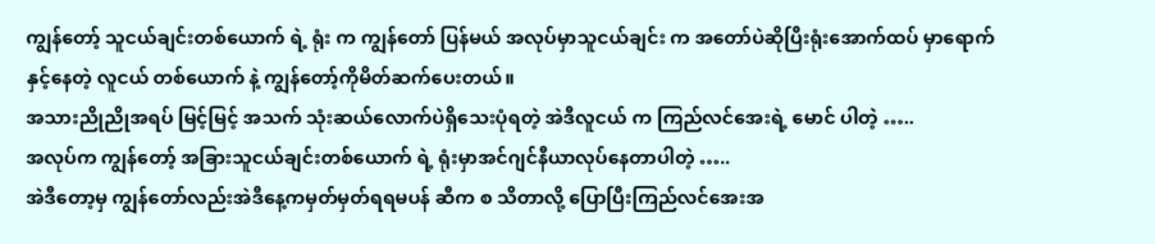ကျွန်တော့် သူငယ်ချင်းတစ်ယောက် ရဲ့ ရုံး က ကျွန်တော် ပြန်မယ် အလုပ်မှာသူငယ်ချင်း က အတော်ပဲဆိုပြီးရုံးအောက်ထပ် မှာရောက်နှင့်နေတဲ့ လူငယ် တစ်ယောက် နဲ့ ကျွန်တော့်ကိုမိတ်ဆက်ပေးတယ်။
အသားညိုညိုအရပ် မြင့်မြင့် အသက် သုံးဆယ်လောက်ပဲရှိသေးပုံရတဲ့ အဲဒီလူငယ် က ကြည်လင်အေးရဲ့ မောင် ပါတဲ့ …..
အလုပ်က ကျွန်တော့် အခြားသူငယ်ချင်းတစ်ယောက် ရဲ့ ရုံးမှာအင်ဂျင်နီယာလုပ်နေတာပါတဲ့ …..
အဲဒီတော့မှ ကျွန်တော်လည်းအဲဒီနေ့ကမှတ်မှတ်ရရမပန် ဆီက စ သိတာလို့ ပြောပြီးကြည်လင်အေးအ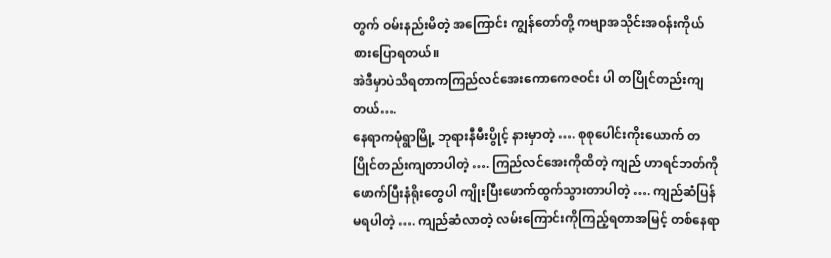တွက် ဝမ်းနည်းမိတဲ့ အကြောင်း ကျွန်တော်တို့ ကဗျာအသိုင်းအဝန်းကိုယ်စားပြောရတယ်။
အဲဒီမှာပဲသိရတာကကြည်လင်အေးကောကေဇဝင်း ပါ တပြိုင်တည်းကျတယ်….
နေရာကမုံရွာမြို့ ဘုရားနီမီးပွိုင့် နားမှာတဲ့ …. စုစုပေါင်းကိုးယောက် တပြိုင်တည်းကျတာပါတဲ့ …. ကြည်လင်အေးကိုထိတဲ့ ကျည် ဟာရင်ဘတ်ကိုဖောက်ပြီးနံရိုးတွေပါ ကျိုးပြီးဖောက်ထွက်သွားတာပါတဲ့ …. ကျည်ဆံပြန်မရပါတဲ့ …. ကျည်ဆံလာတဲ့ လမ်းကြောင်းကိုကြည့်ရတာအမြင့် တစ်နေရာ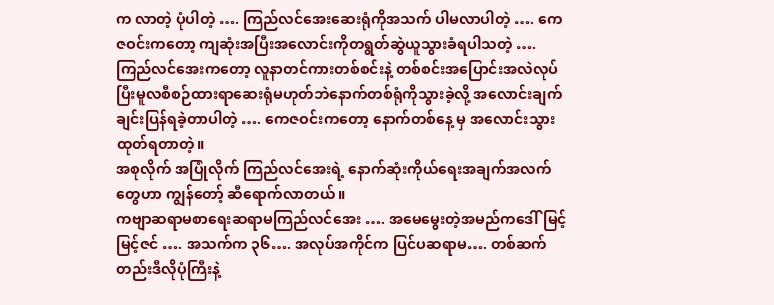က လာတဲ့ ပုံပါတဲ့ …. ကြည်လင်အေးဆေးရုံကိုအသက် ပါမလာပါတဲ့ …. ကေဇဝင်းကတော့ ကျဆုံးအပြီးအလောင်းကိုတရွတ်ဆွဲယူသွားခံရပါသတဲ့ …. ကြည်လင်အေးကတော့ လူနာတင်ကားတစ်စင်းနဲ့ တစ်စင်းအပြောင်းအလဲလုပ်ပြီးမူလစီစဉ်ထားရာဆေးရုံမဟုတ်ဘဲနောက်တစ်ရုံကိုသွားခဲ့လို့ အလောင်းချက်ချင်းပြန်ရခဲ့တာပါတဲ့ …. ကေဇဝင်းကတော့ နောက်တစ်နေ့ မှ အလောင်းသွားထုတ်ရတာတဲ့။
အစုလိုက် အပြုံလိုက် ကြည်လင်အေးရဲ့ နောက်ဆုံးကိုယ်ရေးအချက်အလက် တွေဟာ ကျွန်တော့် ဆီရောက်လာတယ်။
ကဗျာဆရာမစာရေးဆရာမကြည်လင်အေး …. အမေမွေးတဲ့အမည်ကဒေါ်မြင့်မြင့်ဇင် …. အသက်က ၃၆…. အလုပ်အကိုင်က ပြင်ပဆရာမ…. တစ်ဆက်တည်းဒီလိုပုံကြီးနဲ့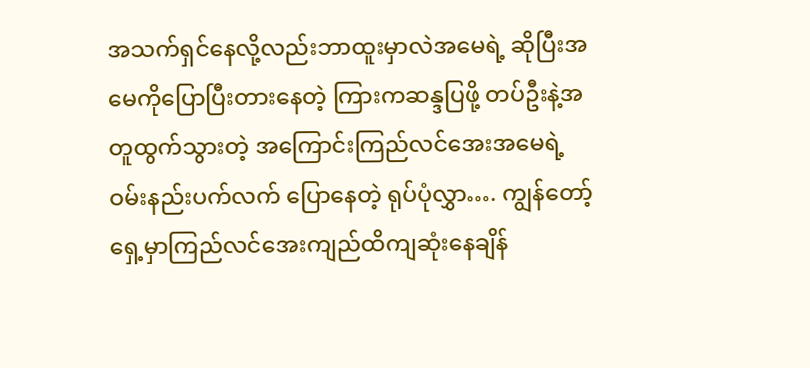အသက်ရှင်နေလို့လည်းဘာထူးမှာလဲအမေရဲ့ ဆိုပြီးအမေကိုပြောပြီးတားနေတဲ့ ကြားကဆန္ဒပြဖို့ တပ်ဦးနဲ့အတူထွက်သွားတဲ့ အကြောင်းကြည်လင်အေးအမေရဲ့ ဝမ်းနည်းပက်လက် ပြောနေတဲ့ ရုပ်ပုံလွှာ…. ကျွန်တော့် ရှေ့မှာကြည်လင်အေးကျည်ထိကျဆုံးနေချိန်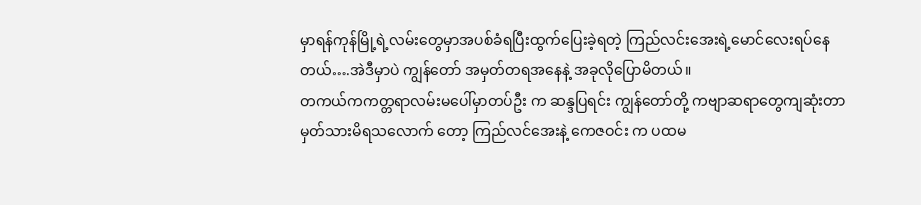မှာရန်ကုန်မြို့ရဲ့လမ်းတွေမှာအပစ်ခံရပြီးထွက်ပြေးခဲ့ရတဲ့ ကြည်လင်းအေးရဲ့မောင်လေးရပ်နေတယ်….အဲဒီမှာပဲ ကျွန်တော် အမှတ်တရအနေနဲ့ အခုလိုပြောမိတယ်။
တကယ်ကကတ္တရာလမ်းမပေါ်မှာတပ်ဦး က ဆန္ဒပြရင်း ကျွန်တော်တို့ ကဗျာဆရာတွေကျဆုံးတာမှတ်သားမိရသလောက် တော့ ကြည်လင်အေးနဲ့ ကေဇဝင်း က ပထမ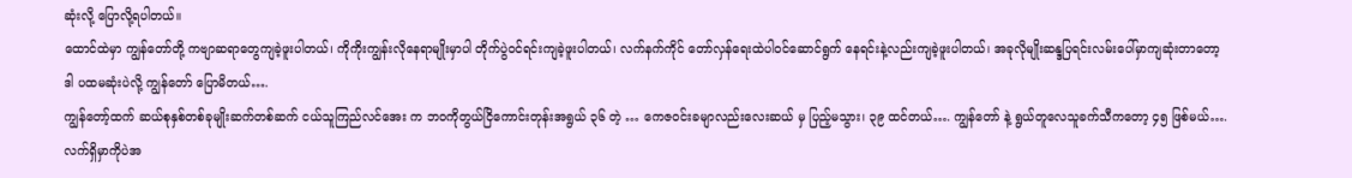ဆုံးလို့ ပြောလို့ရပါတယ်။
ထောင်ထဲမှာ ကျွန်တော်တို့ ကဗျာဆရာတွေကျခဲ့ဖူးပါတယ်၊ ကိုကိုးကျွန်းလိုနေရာမျိုးမှာပါ တိုက်ပွဲဝင်ရင်းကျခဲ့ဖူးပါတယ်၊ လက်နက်ကိုင် တော်လှန်ရေးထဲပါဝင်ဆောင်ရွက် နေရင်းနဲ့လည်းကျခဲ့ဖူးပါတယ်၊ အခုလိုမျိုးဆန္ဒပြရင်းလမ်းပေါ်မှာကျဆုံးတာတော့ ဒါ ပထမဆုံးပဲလို့ ကျွန်တော် ပြောမိတယ်….
ကျွန်တော့်ထက် ဆယ်စုနှစ်တစ်ခုမျိုးဆက်တစ်ဆက် ငယ်သူကြည်လင်အေး က ဘဝကိုတွယ်ငြိကောင်းတုန်းအရွယ် ၃၆ တဲ့ … ကေဇဝင်းခမျာလည်းလေးဆယ် မှ ပြည့်မသွား၊ ၃၉ ထင်တယ်…. ကျွန်တော် နဲ့ ရွယ်တူလေသူခက်သီကတော့ ၄၅ ဖြစ်မယ်….
လက်ရှိမှာကိုပဲအ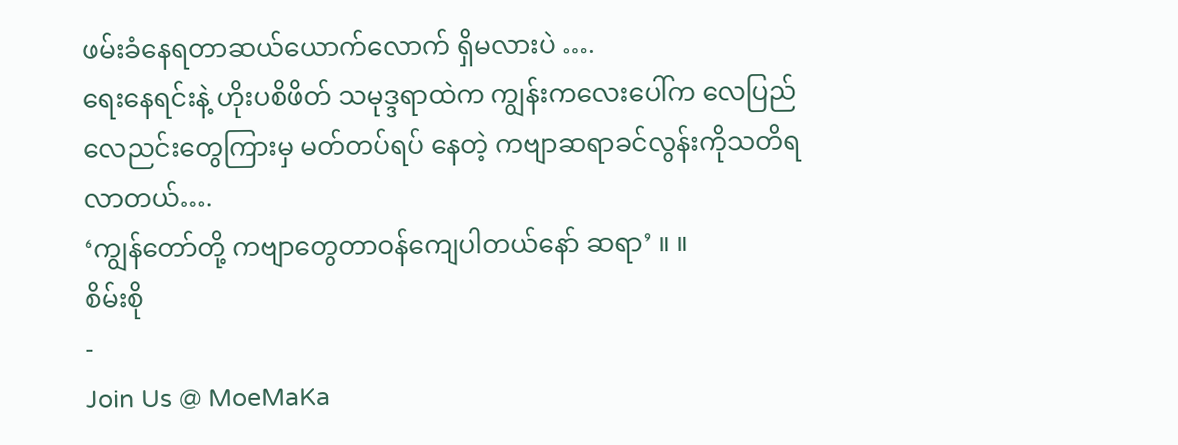ဖမ်းခံနေရတာဆယ်ယောက်လောက် ရှိမလားပဲ ….
ရေးနေရင်းနဲ့ ဟိုးပစိဖိတ် သမုဒ္ဒရာထဲက ကျွန်းကလေးပေါ်က လေပြည်လေညင်းတွေကြားမှ မတ်တပ်ရပ် နေတဲ့ ကဗျာဆရာခင်လွန်းကိုသတိရလာတယ်….
‘ကျွန်တော်တို့ ကဗျာတွေတာဝန်ကျေပါတယ်နော် ဆရာ’ ။ ။
စိမ်းစို
-
Join Us @ MoeMaKa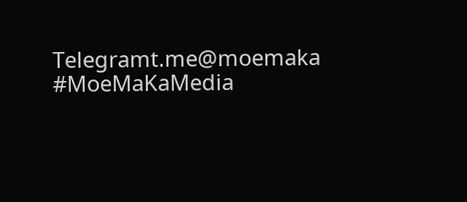Telegramt.me@moemaka
#MoeMaKaMedia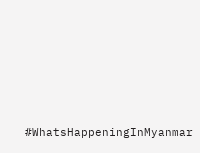#WhatsHappeningInMyanmar